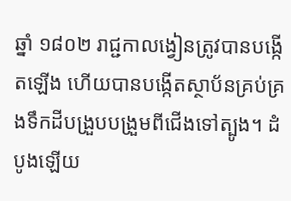ឆ្នាំ ១៨០២ រាជ្ជកាលង្វៀនត្រូវបានបង្កើតឡើង ហើយបានបង្កើតស្ថាប័នគ្រប់គ្រងទឹកដីបង្រួបបង្រួមពីជើងទៅត្បូង។ ដំបូងឡើយ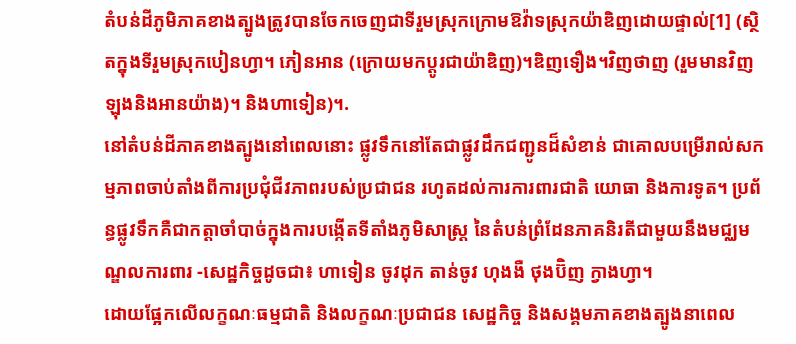តំបន់ដីភូមិភាគខាងត្បូងត្រូវបានចែកចេញជាទីរួមស្រុកក្រោមឱវ៉ាទស្រុកយ៉ាឌិញដោយផ្ទាល់[1] (ស្ថិតក្នុងទីរួមស្រុកបៀនហ្វា។ ភៀនអាន (ក្រោយមកប្តូរជាយ៉ាឌិញ)។ឌិញទឿង។វិញថាញ (រួមមានវិញឡុងនិងអានយ៉ាង)។ និងហាទៀន)។.
នៅតំបន់ដីភាគខាងត្បូងនៅពេលនោះ ផ្លូវទឹកនៅតែជាផ្លូវដឹកជញ្ជូនដ៏សំខាន់ ជាគោលបម្រើរាល់សកម្មភាពចាប់តាំងពីការប្រជុំជីវភាពរបស់ប្រជាជន រហូតដល់ការការពារជាតិ យោធា និងការទូត។ ប្រព័ន្ធផ្លូវទឹកគឺជាកត្តាចាំបាច់ក្នុងការបង្កើតទីតាំងភូមិសាស្ត្រ នៃតំបន់ព្រំដែនភាគនិរតីជាមួយនឹងមជ្ឈមណ្ឌលការពារ -សេដ្ឋកិច្ចដូចជា៖ ហាទៀន ចូវដុក តាន់ចូវ ហុងងឺ ថុងប៊ិញ ក្វាងហ្វា។
ដោយផ្អែកលើលក្ខណៈធម្មជាតិ និងលក្ខណៈប្រជាជន សេដ្ឋកិច្ច និងសង្គមភាគខាងត្បូងនាពេល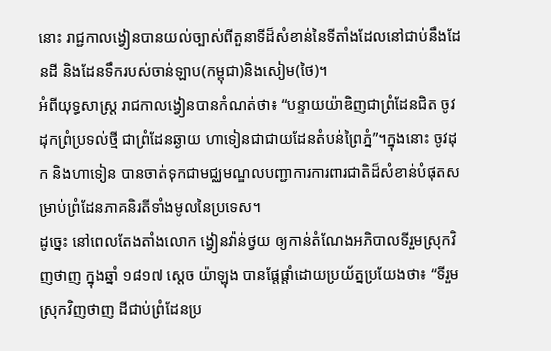នោះ រាជ្ជកាលង្វៀនបានយល់ច្បាស់ពីតួនាទីដ៏សំខាន់នៃទីតាំងដែលនៅជាប់នឹងដែនដី និងដែនទឹករបស់ចាន់ឡាប(កម្ពុជា)និងសៀម(ថៃ)។
អំពីយុទ្ធសាស្ត្រ រាជកាលង្វៀនបានកំណត់ថា៖ “បន្ទាយយ៉ាឌិញជាព្រំដែនជិត ចូវដុកព្រំប្រទល់ថ្មី ជាព្រំដែនឆ្ងាយ ហាទៀនជាជាយដែនតំបន់ព្រៃភ្នំ”។ក្នុងនោះ ចូវដុក និងហាទៀន បានចាត់ទុកជាមជ្ឈមណ្ឌលបញ្ជាការការពារជាតិដ៏សំខាន់បំផុតសម្រាប់ព្រំដែនភាគនិរតីទាំងមូលនៃប្រទេស។
ដូច្នេះ នៅពេលតែងតាំងលោក ង្វៀនវ៉ាន់ថ្វយ ឲ្យកាន់តំណែងអភិបាលទីរួមស្រុកវិញថាញ ក្នុងឆ្នាំ ១៨១៧ ស្តេច យ៉ាឡុង បានផ្តែផ្តាំដោយប្រយ័ត្នប្រយែងថា៖ “ទីរួមស្រុកវិញថាញ ដីជាប់ព្រំដែនប្រ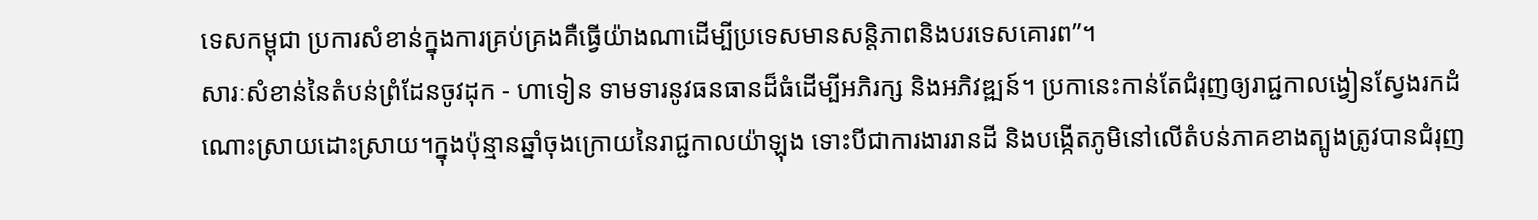ទេសកម្ពុជា ប្រការសំខាន់ក្នុងការគ្រប់គ្រងគឺធ្វើយ៉ាងណាដើម្បីប្រទេសមានសន្តិភាពនិងបរទេសគោរព”។
សារៈសំខាន់នៃតំបន់ព្រំដែនចូវដុក - ហាទៀន ទាមទារនូវធនធានដ៏ធំដើម្បីអភិរក្ស និងអភិវឌ្ឍន៍។ ប្រកានេះកាន់តែជំរុញឲ្យរាជ្ជកាលង្វៀនស្វែងរកដំណោះស្រាយដោះស្រាយ។ក្នុងប៉ុន្មានឆ្នាំចុងក្រោយនៃរាជ្ជកាលយ៉ាឡុង ទោះបីជាការងាររានដី និងបង្កើតភូមិនៅលើតំបន់ភាគខាងត្បូងត្រូវបានជំរុញ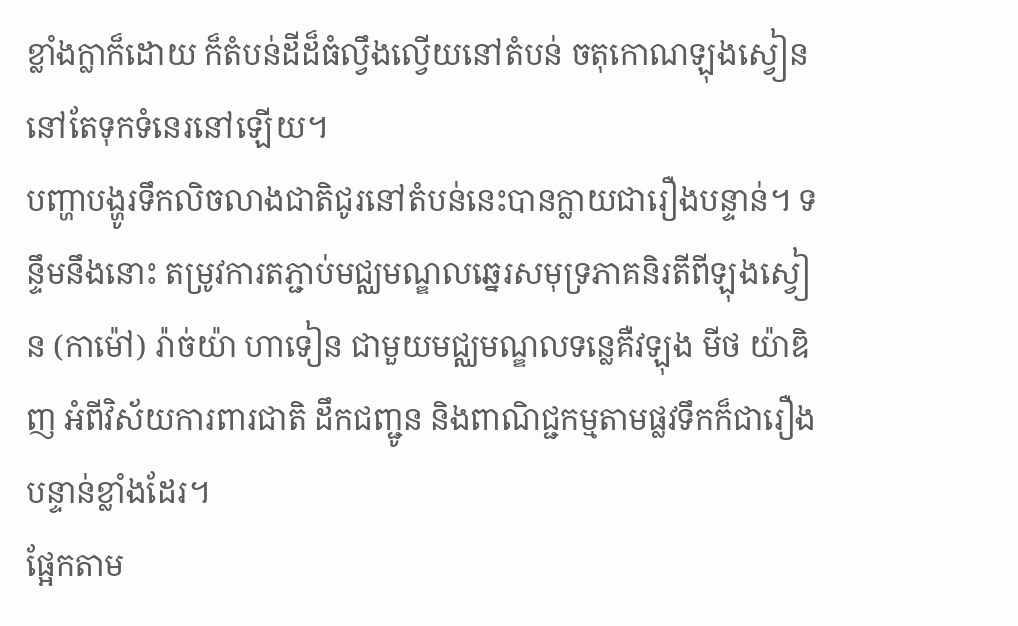ខ្លាំងក្លាក៏ដោយ ក៏តំបន់ដីដ៏ធំល្វឹងល្វើយនៅតំបន់ ចតុកោណឡុងស្វៀន នៅតែទុកទំនេរនៅឡើយ។
បញ្ហាបង្ហូរទឹកលិចលាងជាតិជូរនៅតំបន់នេះបានក្លាយជារឿងបន្ទាន់។ ទន្ទឹមនឹងនោះ តម្រូវការតភ្ជាប់មជ្ឈមណ្ឌលឆ្នេរសមុទ្រភាគនិរតីពីឡុងស្វៀន (កាម៉ៅ) រ៉ាច់យ៉ា ហាទៀន ជាមួយមជ្ឈមណ្ឌលទន្លេគឺវឡុង មីថ យ៉ាឌិញ អំពីវិស័យការពារជាតិ ដឹកជញ្ជូន និងពាណិជ្ជកម្មតាមផ្លវទឹកក៏ជារឿងបន្ទាន់ខ្លាំងដែរ។
ផ្អែកតាម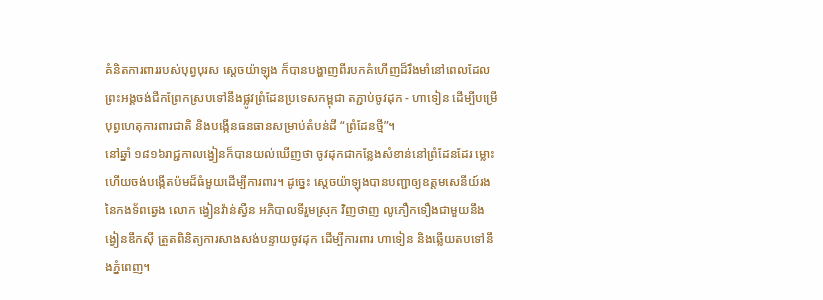គំនិតការពាររបស់បុព្វបុរស ស្តេចយ៉ាឡុង ក៏បានបង្ហាញពីរបកគំហើញដ៏រឹងមាំនៅពេលដែលព្រះអង្គចង់ជីកព្រែកស្របទៅនឹងផ្លូវព្រំដែនប្រទេសកម្ពុជា តភ្ជាប់ចូវដុក - ហាទៀន ដើម្បីបម្រើបុព្វហេតុការពារជាតិ និងបង្កើនធនធានសម្រាប់តំបន់ដី “ព្រំដែនថ្មី”។
នៅឆ្នាំ ១៨១៦រាជ្ជកាលង្វៀនក៏បានយល់ឃើញថា ចូវដុកជាកន្លែងសំខាន់នៅព្រំដែនដែរ ម្លោះហើយចង់បង្កើតប៉មដ៏ធំមួយដើម្បីការពារ។ ដូច្នេះ ស្តេចយ៉ាឡុងបានបញ្ជាឲ្យឧត្តមសេនីយ៍រងនៃកងទ័ពឆ្វេង លោក ង្វៀនវ៉ាន់ស្វឺន អភិបាលទីរួមស្រុក វិញថាញ លូភឿកទឿងជាមួយនឹងង្វៀនឌឹកស៊ី ត្រួតពិនិត្យការសាងសង់បន្ទាយចូវដុក ដើម្បីការពារ ហាទៀន និងឆ្លើយតបទៅនឹងភ្នំពេញ។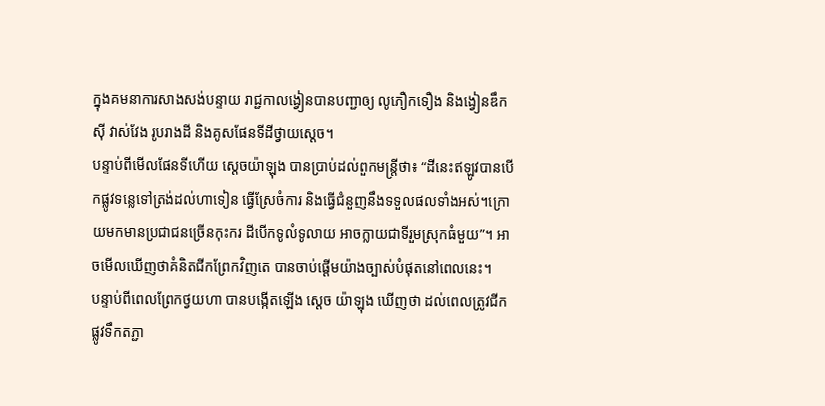ក្នុងគមនាការសាងសង់បន្ទាយ រាជ្ជកាលង្វៀនបានបញ្ជាឲ្យ លូភឿកទឿង និងង្វៀនឌឹកស៊ី វាស់វែង រូបរាងដី និងគូសផែនទីដីថ្វាយស្តេច។
បន្ទាប់ពីមើលផែនទីហើយ ស្តេចយ៉ាឡុង បានប្រាប់ដល់ពួកមន្ត្រីថា៖ “ដីនេះឥឡូវបានបើកផ្លូវទន្លេទៅត្រង់ដល់ហាទៀន ធ្វើស្រែចំការ និងធ្វើជំនួញនឹងទទួលផលទាំងអស់។ក្រោយមកមានប្រជាជនច្រើនកុះករ ដីបើកទូលំទូលាយ អាចក្លាយជាទីរួមស្រុកធំមួយ”។ អាចមើលឃើញថាគំនិតជីកព្រែកវិញតេ បានចាប់ផ្តើមយ៉ាងច្បាស់បំផុតនៅពេលនេះ។
បន្ទាប់ពីពេលព្រែកថ្វយហា បានបង្កើតឡើង ស្តេច យ៉ាឡុង ឃើញថា ដល់ពេលត្រូវជីកផ្លូវទឹកតភ្ជា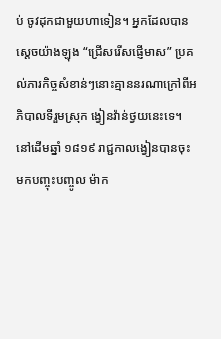ប់ ចូវដុកជាមួយហាទៀន។ អ្នកដែលបានស្តេចយ៉ាងឡុង “ជ្រើសរើសផ្ញើមាស” ប្រគល់ភារកិច្ចសំខាន់ៗនោះគ្មាននរណាក្រៅពីអភិបាលទីរួមស្រុក ង្វៀនវ៉ាន់ថ្វយនេះទេ។ នៅដើមឆ្នាំ ១៨១៩ រាជ្ជកាលង្វៀនបានចុះមកបញ្ចុះបញ្ចូល ម៉ាក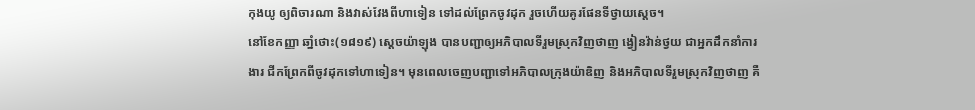កុងយូ ឲ្យពិចារណា និងវាស់វែងពីហាទៀន ទៅដល់ព្រែកចូវដុក រួចហើយគូរផែនទីថ្វាយស្តេច។
នៅខែកញ្ញា ឆាំ្នថោះ(១៨១៩) ស្តេចយ៉ាឡុង បានបញ្ជាឲ្យអភិបាលទីរួមស្រុកវិញថាញ ង្វៀនវ៉ាន់ថ្វយ ជាអ្នកដឹកនាំការងារ ជីកព្រែកពីចូវដុកទៅហាទៀន។ មុនពេលចេញបញ្ជាទៅអភិបាលក្រុងយ៉ាឌិញ និងអភិបាលទីរួមស្រុកវិញថាញ គឺ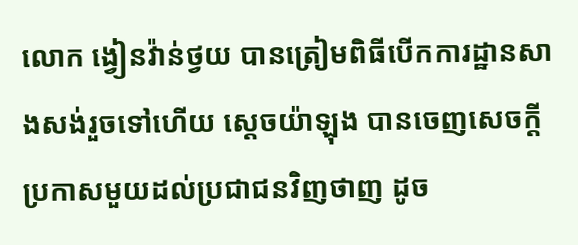លោក ង្វៀនវ៉ាន់ថ្វយ បានត្រៀមពិធីបើកការដ្ឋានសាងសង់រួចទៅហើយ ស្តេចយ៉ាឡុង បានចេញសេចក្តីប្រកាសមួយដល់ប្រជាជនវិញថាញ ដូច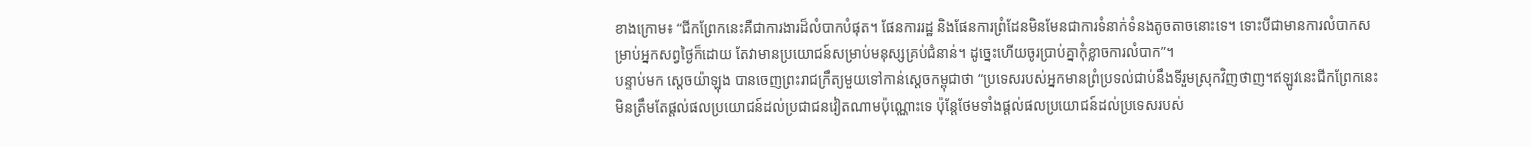ខាងក្រោម៖ “ជីកព្រែកនេះគឺជាការងារដ៏លំបាកបំផុត។ ផែនការរដ្ឋ និងផែនការព្រំដែនមិនមែនជាការទំនាក់ទំនងតូចតាចនោះទេ។ ទោះបីជាមានការលំបាកសម្រាប់អ្នកសព្វថ្ងៃក៏ដោយ តែវាមានប្រយោជន៍សម្រាប់មនុស្សគ្រប់ជំនាន់។ ដូច្នេះហើយចូរប្រាប់គ្នាកុំខ្លាចការលំបាក”។
បន្ទាប់មក ស្តេចយ៉ាឡុង បានចេញព្រះរាជក្រឹត្យមួយទៅកាន់ស្តេចកម្ពុជាថា “ប្រទេសរបស់អ្នកមានព្រំប្រទល់ជាប់នឹងទីរួមស្រុកវិញថាញ។ឥឡូវនេះជីកព្រែកនេះមិនត្រឹមតែផ្តល់ផលប្រយោជន៍ដល់ប្រជាជនវៀតណាមប៉ុណ្ណោះទេ ប៉ុន្តែថែមទាំងផ្តល់ផលប្រយោជន៍ដល់ប្រទេសរបស់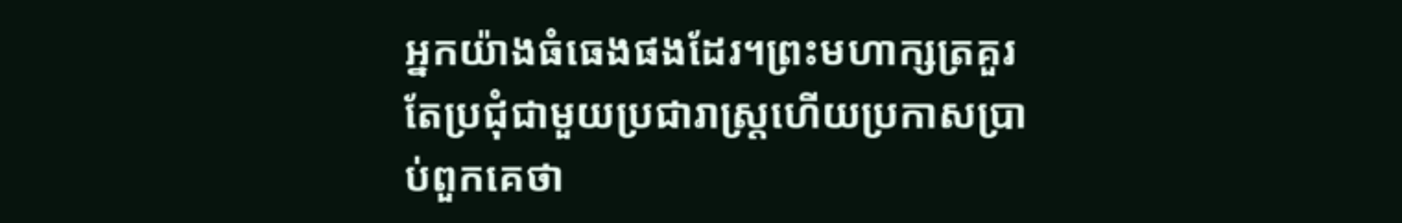អ្នកយ៉ាងធំធេងផងដែរ។ព្រះមហាក្សត្រគួរតែប្រជុំជាមួយប្រជារាស្ត្រហើយប្រកាសប្រាប់ពួកគេថា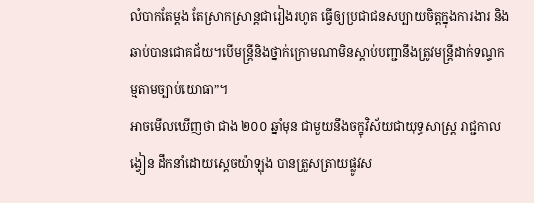លំបាកតែម្តង តែស្រាកស្រាន្តជារៀងរហូត ធ្វើឲ្យប្រជាជនសប្បាយចិត្តក្នុងការងារ និងឆាប់បានជោគជ័យ។បើមន្ត្រីនិងថ្នាក់ក្រោមណាមិនស្តាប់បញ្ជានឹងត្រូវមន្ត្រីដាក់ទណ្ទកម្មតាមច្បាប់យោធា”។
អាចមើលឃើញថា ជាង ២០០ ឆ្នាំមុន ជាមួយនឹងចក្ខុវិស័យជាយុទ្ធសាស្ត្រ រាជ្ជកាលង្វៀន ដឹកនាំដោយស្តេចយ៉ាឡុង បានត្រួសត្រាយផ្លូវស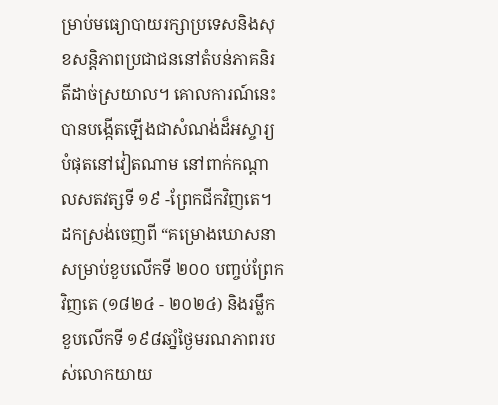ម្រាប់មធ្យោបាយរក្សាប្រទេសនិងសុខសន្តិភាពប្រជាជននៅតំបន់ភាគនិរតីដាច់ស្រយាល។ គោលការណ៍នេះបានបង្កើតឡើងជាសំណង់ដ៏អស្ចារ្យបំផុតនៅវៀតណាម នៅពាក់កណ្តាលសតវត្សទី ១៩ -ព្រែកជីកវិញតេ។
ដកស្រង់ចេញពី “គម្រោងឃោសនាសម្រាប់ខួបលើកទី ២០០ បញ្ចប់ព្រែកវិញតេ (១៨២៤ - ២០២៤) និងរម្លឹកខួបលើកទី ១៩៨ឆាំ្នថ្ងៃមរណភាពរបស់លោកយាយ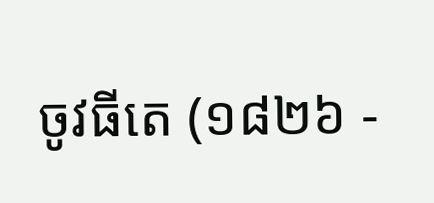ចូវធីតេ (១៨២៦ -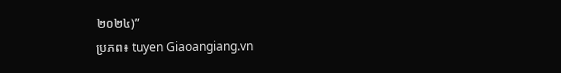២០២៤)”
ប្រភព៖ tuyen Giaoangiang.vn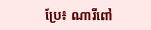ប្រែ៖ ណារីពៅ